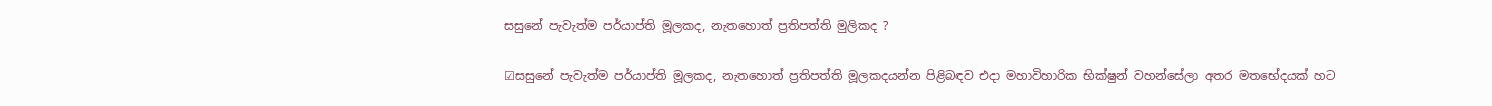සසුනේ පැවැත්ම පර්යාප්ති මූලකද, නැතහොත් ප්‍රතිපත්ති මුලිකද ?

☑සසුනේ පැවැත්ම පර්යාප්ති මූලකද, නැතහොත් ප්‍රතිපත්ති මූලකදයන්න පිළිබඳව එදා මහාවිහාරික භික්ෂුන් වහන්සේලා අතර මතභේදයක් හට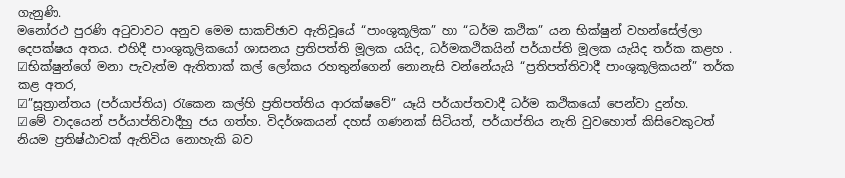ගැනුණි.
මනෝරථ පුරණි අටුවාවට අනුව මෙම සාකච්ඡාව ඇතිවූයේ “පාංශුකූලික” හා “ධර්ම කථික” යන භික්ෂුන් වහන්සේල්ලා දෙපක්ෂය අතය. එහිදී පාංශුකූලිකයෝ ශාසනය ප්‍රතිපත්ති මූලක යයිද, ධර්මකථිකයින් පර්යාප්ති මූලක යැයිද තර්ක කළහ .
☑භික්ෂුන්ගේ මනා පැවැත්ම ඇතිතාක් කල් ලෝකය රහතුන්ගෙන් නොනැසි වන්නේයැයි “ප්‍රතිපත්තිවාදී පාංශුකූලිකයන්” තර්ක කළ අතර,
☑”සූත්‍රාන්තය (පර්යාප්තිය) රැකෙන කල්හි ප්‍රතිපත්තිය ආරක්ෂවේ” යෑයි පර්යාප්තවාදී ධර්ම කථිකයෝ පෙන්වා දුන්හ.
☑මේ වාදයෙන් පර්යාප්තිවාදීහු ජය ගත්හ. විදර්ශකයන් දහස් ගණනක් සිටියත්, පර්යාප්තිය නැති වුවහොත් කිසිවෙකුටත් නියම ප්‍රතිෂ්ඨාවක් ඇතිවිය නොහැකි බව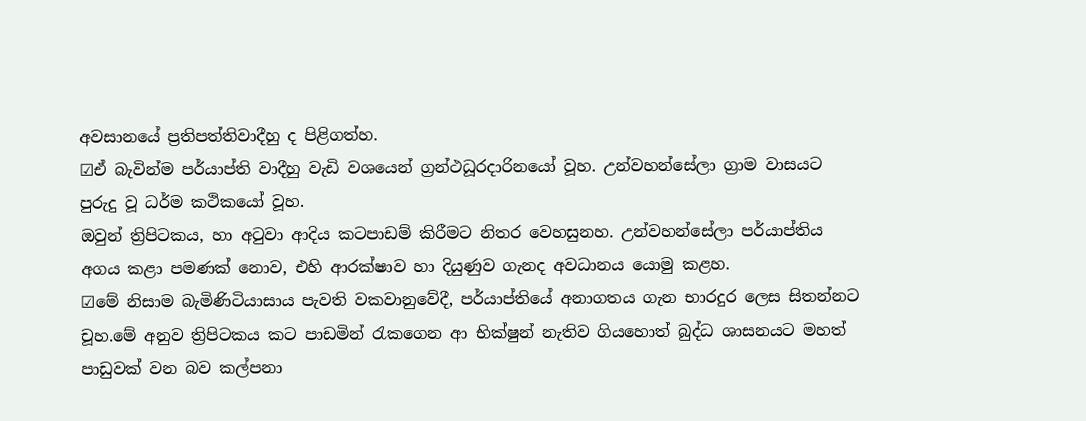අවසානයේ ප්‍රතිපත්තිවාදීහු ද පිළිගත්හ.
☑ඒ බැවින්ම පර්යාප්ති වාදීහු වැඩි වශයෙන් ග්‍රන්ථධූරදාරිනයෝ වූහ. උන්වහන්සේලා ග්‍රාම වාසයට පුරුදු වූ ධර්ම කථිකයෝ වූහ.
ඔවුන් ත්‍රිපිටකය, හා අටුවා ආදිය කටපාඩම් කිරීමට නිතර වෙහසුනහ. උන්වහන්සේලා පර්යාප්තිය අගය කළා පමණක් නොව, එහි ආරක්ෂාව හා දියුණුව ගැනද අවධානය යොමු කළහ.
☑මේ නිසාම බැමිණිටියාසාය පැවති වකවානුවේදී, පර්යාප්තියේ අනාගතය ගැන භාරදුර ලෙස සිතන්නට චූහ.මේ අනුව ත්‍රිපිටකය කට පාඩමින් රැකගෙන ආ භික්ෂුන් නැතිව ගියහොත් බුද්ධ ශාසනයට මහත් පාඩුවක් වන බව කල්පනා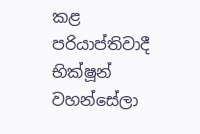කළ පරියාප්තිවාදී භික්ෂූන් වහන්සේලා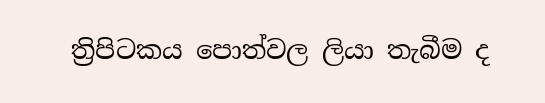ත්‍රිපිටකය පොත්වල ලියා තැබීම ද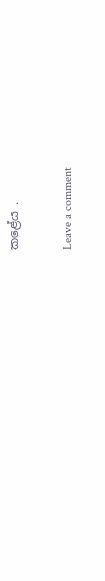කළේය .

Leave a comment